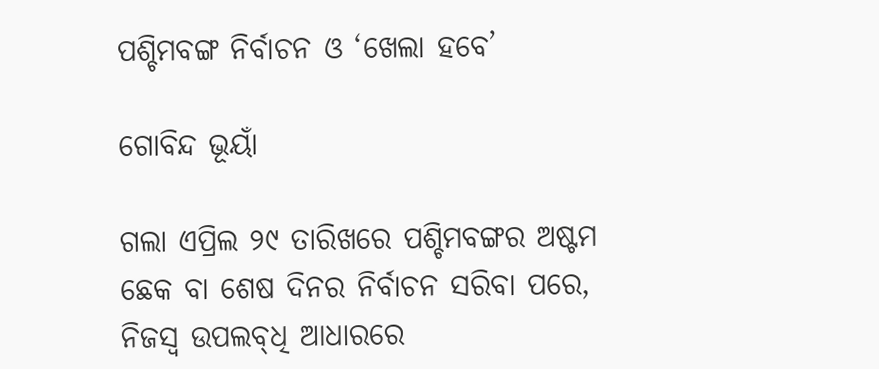ପଶ୍ଚିମବଙ୍ଗ ନିର୍ବାଚନ ଓ ‘ଖେଲା ହବେ’

ଗୋବିନ୍ଦ ଭୂୟାଁ

ଗଲା ଏପ୍ରିଲ ୨୯ ତାରିଖରେ ପଶ୍ଚିମବଙ୍ଗର ଅଷ୍ଟମ ଛେକ ବା ଶେଷ ଦିନର ନିର୍ବାଚନ ସରିବା ପରେ, ନିଜସ୍ବ ଉପଲବ୍‍ଧି ଆଧାରରେ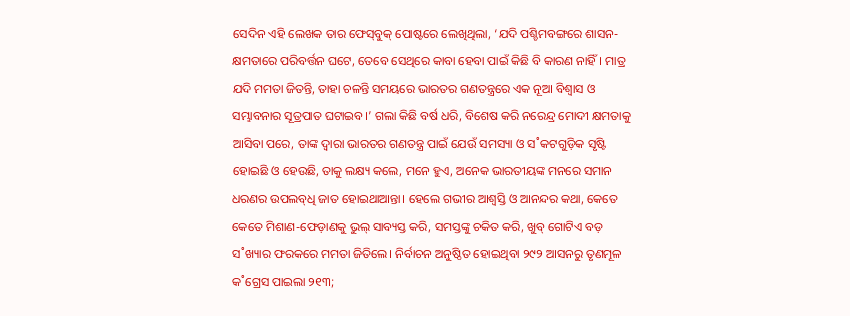ସେଦିନ ଏହି ଲେଖକ ତାର ଫେସ୍‌ବୁକ୍‌ ପୋଷ୍ଟରେ ଲେଖିଥିଲା, ‘ଯଦି ପଶ୍ଚିମବଙ୍ଗରେ ଶାସନ-କ୍ଷମତାରେ ପରିବର୍ତ୍ତନ ଘଟେ, ତେବେ ସେଥିରେ କାବା ହେବା ପାଇଁ କିଛି ବି କାରଣ ନାହିଁ। ମାତ୍ର ଯଦି ମମତା ଜିତନ୍ତି, ତାହା ଚଳନ୍ତି ସମୟରେ ଭାରତର ଗଣତନ୍ତ୍ରରେ ଏକ ନୂଆ ବିଶ୍ବାସ ଓ ସମ୍ଭାବନାର ସୂତ୍ରପାତ ଘଟାଇବ।’ ଗଲା କିଛି ବର୍ଷ ଧରି, ବିଶେଷ କରି ନରେନ୍ଦ୍ର ମୋଦୀ କ୍ଷମତାକୁ ଆସିବା ପରେ, ତାଙ୍କ ଦ୍ବାରା ଭାରତର ଗଣତନ୍ତ୍ର ପାଇଁ ଯେଉଁ ସମସ୍ୟା ଓ ସ˚କଟଗୁଡ଼ିକ ସୃଷ୍ଟି ହୋଇଛି ଓ ହେଉଛି, ତାକୁ ଲକ୍ଷ୍ୟ କଲେ, ମନେ ହୁଏ, ଅନେକ ଭାରତୀୟଙ୍କ ମନରେ ସମାନ ଧରଣର ଉପଲବ୍‍ଧି ଜାତ ହୋଇଥାଆନ୍ତା। ହେଲେ ଗଭୀର ଆଶ୍ବସ୍ତି ଓ ଆନନ୍ଦର କଥା, କେତେ କେତେ ମିଶାଣ-ଫେଡ଼ାଣକୁ ଭୁଲ୍‌ ସାବ୍ୟସ୍ତ କରି, ସମସ୍ତଙ୍କୁ ଚକିତ କରି, ଖୁବ୍‌ ଗୋଟିଏ ବଡ଼ ସ˚ଖ୍ୟାର ଫରକରେ ମମତା ଜିତିଲେ। ନିର୍ବାଚନ ଅନୁଷ୍ଠିତ ହୋଇଥିବା ୨୯୨ ଆସନରୁ ତୃଣମୂଳ କ˚ଗ୍ରେସ ପାଇଲା ୨୧୩;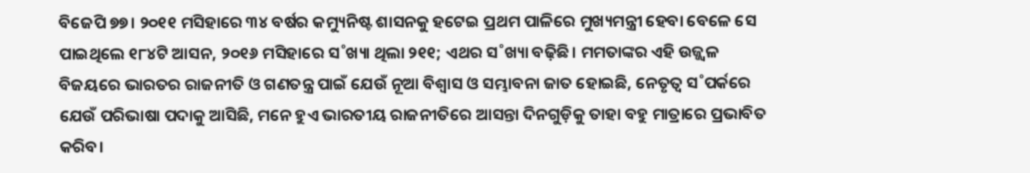ବିଜେପି ୭୭। ୨୦୧୧ ମସିହାରେ ୩୪ ବର୍ଷର କମ୍ୟୁନିଷ୍ଟ ଶାସନକୁ ହଟେଇ ପ୍ରଥମ ପାଳିରେ ମୁଖ୍ୟମନ୍ତ୍ରୀ ହେବା ବେଳେ ସେ ପାଇଥିଲେ ୧୮୪ଟି ଆସନ, ୨୦୧୬ ମସିହାରେ ସ˚ଖ୍ୟା ଥିଲା ୨୧୧; ଏଥର ସ˚ଖ୍ୟା ବଢ଼ିଛି। ମମତାଙ୍କର ଏହି ଉଜ୍ଜ୍ବଳ ବିଜୟରେ ଭାରତର ରାଜନୀତି ଓ ଗଣତନ୍ତ୍ର ପାଇଁ ଯେଉଁ ନୂଆ ବିଶ୍ବାସ ଓ ସମ୍ଭାବନା ଜାତ ହୋଇଛି, ନେତୃତ୍ବ ସ˚ପର୍କରେ ଯେଉଁ ପରିଭାଷା ପଦାକୁ ଆସିଛି, ମନେ ହୁଏ ଭାରତୀୟ ରାଜନୀତିରେ ଆସନ୍ତା ଦିନଗୁଡ଼ିକୁ ତାହା ବହୁ ମାତ୍ରାରେ ପ୍ରଭାବିତ କରିବ।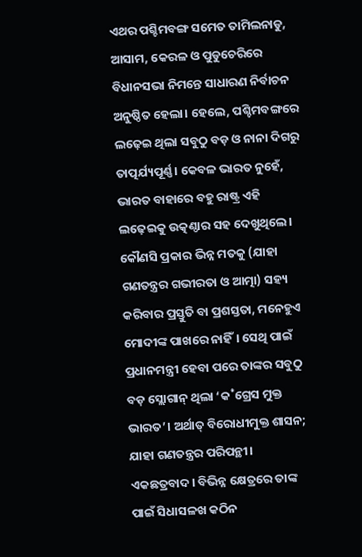ଏଥର ପଶ୍ଚିମବଙ୍ଗ ସମେତ ତାମିଲନାଡୁ, ଆସାମ, କେରଳ ଓ ପୁଡୁଚେରିରେ ବିଧାନସଭା ନିମନ୍ତେ ସାଧାରଣ ନିର୍ବାଚନ ଅନୁଷ୍ଠିତ ହେଲା। ହେଲେ, ପଶ୍ଚିମବଙ୍ଗରେ ଲଢ଼େଇ ଥିଲା ସବୁଠୁ ବଡ଼ ଓ ନାନା ଦିଗରୁ ତାତ୍ପର୍ଯ୍ୟପୂର୍ଣ୍ଣ। କେବଳ ଭାରତ ନୁହେଁ, ଭାରତ ବାହାରେ ବହୁ ରାଷ୍ଟ୍ର ଏହି ଲଢ଼େଇକୁ ଉତ୍କଣ୍ଠାର ସହ ଦେଖୁଥିଲେ। କୌଣସି ପ୍ରକାର ଭିନ୍ନ ମତକୁ (ଯାହା ଗଣତନ୍ତ୍ରର ଗଭୀରତା ଓ ଆତ୍ମା) ସହ୍ୟ କରିବାର ପ୍ରସ୍ତୁତି ବା ପ୍ରଶସ୍ତତା, ମନେହୁଏ ମୋଦୀଙ୍କ ପାଖରେ ନାହିଁ। ସେଥି ପାଇଁ ପ୍ରଧାନମନ୍ତ୍ରୀ ହେବା ପରେ ତାଙ୍କର ସବୁଠୁ ବଡ଼ ସ୍ଲୋଗାନ୍‌ ଥିଲା ‘କ˚ଗ୍ରେସ ମୁକ୍ତ ଭାରତ’। ଅର୍ଥାତ୍‌ ବିରୋଧୀମୁକ୍ତ ଶାସନ; ଯାହା ଗଣତନ୍ତ୍ରର ପରିପନ୍ଥୀ। ଏକଛତ୍ରବାଦ। ବିଭିନ୍ନ କ୍ଷେତ୍ରରେ ତାଙ୍କ ପାଇଁ ସିଧାସଳଖ କଠିନ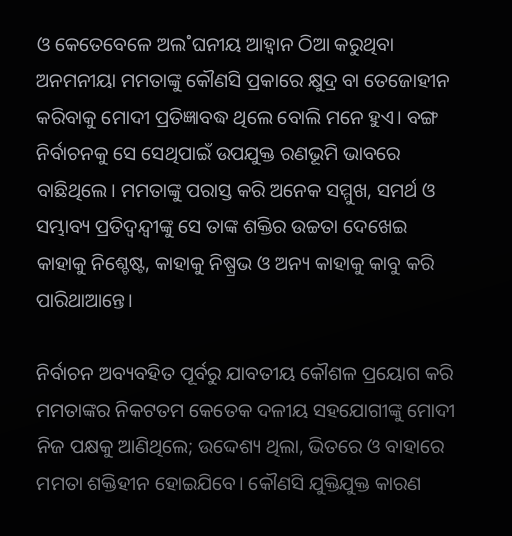ଓ କେତେବେଳେ ଅଲ˚ଘନୀୟ ଆହ୍ବାନ ଠିଆ କରୁଥିବା ଅନମନୀୟା ମମତାଙ୍କୁ କୌଣସି ପ୍ରକାରେ କ୍ଷୁଦ୍ର ବା ତେଜୋହୀନ କରିବାକୁ ମୋଦୀ ପ୍ରତିଜ୍ଞାବଦ୍ଧ ଥିଲେ ବୋଲି ମନେ ହୁଏ। ବଙ୍ଗ ନିର୍ବାଚନକୁ ସେ ସେଥିପାଇଁ ଉପଯୁକ୍ତ ରଣଭୂମି ଭାବରେ ବାଛିଥିଲେ। ମମତାଙ୍କୁ ପରାସ୍ତ କରି ଅନେକ ସମ୍ମୁଖ, ସମର୍ଥ ଓ ସମ୍ଭାବ୍ୟ ପ୍ରତିଦ୍ବନ୍ଦ୍ବୀଙ୍କୁ ସେ ତାଙ୍କ ଶକ୍ତିର ଉଚ୍ଚତା ଦେଖେଇ କାହାକୁ ନିଶ୍ଚେଷ୍ଟ, କାହାକୁ ନିଷ୍ପ୍ରଭ ଓ ଅନ୍ୟ କାହାକୁ କାବୁ କରି ପାରିଥାଆନ୍ତେ।

ନିର୍ବାଚନ ଅବ୍ୟବହିତ ପୂର୍ବରୁ ଯାବତୀୟ କୌଶଳ ପ୍ରୟୋଗ କରି ମମତାଙ୍କର ନିକଟତମ କେତେକ ଦଳୀୟ ସହଯୋଗୀଙ୍କୁ ମୋଦୀ ନିଜ ପକ୍ଷକୁ ଆଣିଥିଲେ; ଉଦ୍ଦେଶ୍ୟ ଥିଲା, ଭିତରେ ଓ ବାହାରେ ମମତା ଶକ୍ତିହୀନ ହୋଇଯିବେ। କୌଣସି ଯୁକ୍ତିଯୁକ୍ତ କାରଣ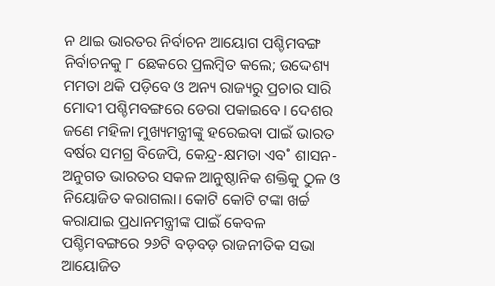ନ ଥାଇ ଭାରତର ନିର୍ବାଚନ ଆୟୋଗ ପଶ୍ଚିମବଙ୍ଗ ନିର୍ବାଚନକୁ ୮ ଛେକରେ ପ୍ରଲମ୍ବିତ କଲେ; ଉଦ୍ଦେଶ୍ୟ ମମତା ଥକି ପଡ଼ିବେ ଓ ଅନ୍ୟ ରାଜ୍ୟରୁ ପ୍ରଚାର ସାରି ମୋଦୀ ପଶ୍ଚିମବଙ୍ଗରେ ଡେରା ପକାଇବେ। ଦେଶର ଜଣେ ମହିଳା ମୁଖ୍ୟମନ୍ତ୍ରୀଙ୍କୁ ହରେଇବା ପାଇଁ ଭାରତ ବର୍ଷର ସମଗ୍ର ବିଜେପି, କେନ୍ଦ୍ର-କ୍ଷମତା ଏବ˚ ଶାସନ-ଅନୁଗତ ଭାରତର ସକଳ ଆନୁଷ୍ଠାନିକ ଶକ୍ତିକୁ ଠୁଳ ଓ ନିୟୋଜିତ କରାଗଲା। କୋଟି କୋଟି ଟଙ୍କା ଖର୍ଚ୍ଚ କରାଯାଇ ପ୍ରଧାନମନ୍ତ୍ରୀଙ୍କ ପାଇଁ କେବଳ ପଶ୍ଚିମବଙ୍ଗରେ ୨୬ଟି ବଡ଼ବଡ଼ ରାଜନୀତିକ ସଭା ଆୟୋଜିତ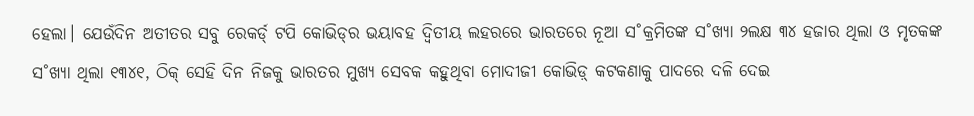ହେଲା। ଯେଉଁଦିନ ଅତୀତର ସବୁ ରେକର୍ଡ‌୍ ଟପି କୋଭିଡ୍‌ର ଭୟାବହ ଦ୍ବିତୀୟ ଲହରରେ ଭାରତରେ ନୂଆ ସ˚କ୍ରମିତଙ୍କ ସ˚ଖ୍ୟା ୨ଲକ୍ଷ ୩୪ ହଜାର ଥିଲା ଓ ମୃତକଙ୍କ ସ˚ଖ୍ୟା ଥିଲା ୧୩୪୧, ଠିକ୍‌ ସେହି ଦିନ ନିଜକୁ ଭାରତର ମୁଖ୍ୟ ସେବକ କହୁଥିବା ମୋଦୀଜୀ କୋଭିଡ଼୍‌ କଟକଣାକୁ ପାଦରେ ଦଳି ଦେଇ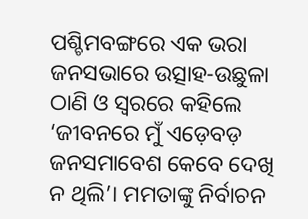ପଶ୍ଚିମବଙ୍ଗରେ ଏକ ଭରା ଜନସଭାରେ ଉତ୍ସାହ-ଉଛୁଳା ଠାଣି ଓ ସ୍ବରରେ କହିଲେ ‘ଜୀବନରେ ମୁଁ ଏଡ଼େବଡ଼ ଜନସମାବେଶ କେବେ ଦେଖି ନ ଥିଲି’। ମମତାଙ୍କୁ ନିର୍ବାଚନ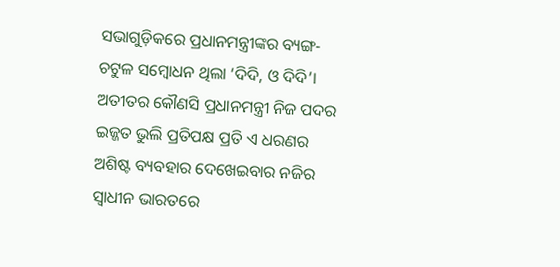ସଭାଗୁଡ଼ିକରେ ପ୍ରଧାନମନ୍ତ୍ରୀଙ୍କର ବ୍ୟଙ୍ଗ-ଚଟୁଳ ସମ୍ବୋଧନ ଥିଲା ‘ଦିଦି, ଓ ଦିଦି’। ଅତୀତର କୌଣସି ପ୍ରଧାନମନ୍ତ୍ରୀ ନିଜ ପଦର ଇଜ୍ଜତ ଭୁଲି ପ୍ରତିପକ୍ଷ ପ୍ରତି ଏ ଧରଣର ଅଶିଷ୍ଟ ବ୍ୟବହାର ଦେଖେଇବାର ନଜିର ସ୍ବାଧୀନ ଭାରତରେ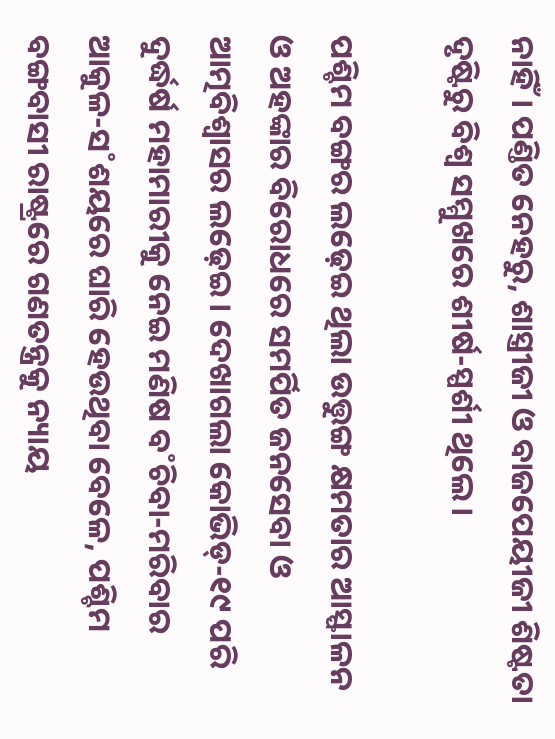ନାହିଁ। ପଣ୍ତିତ ନେହରୁ, ଶାସ୍ତ୍ରୀଜୀ ଓ ବାଜପେୟୀଜୀ ଶିଷ୍ଟତା ଦୃଷ୍ଟିରୁ ବିଶ୍ବ ସମ୍ମୁଖରେ ଶୀର୍ଷ-ସ୍ପର୍ଶୀ ଥିଲେ।

ପଶ୍ଚିମ ବଙ୍ଗର ଲଢ଼େଇ ଥିଲା ଉତ୍ତୁଙ୍ଗ କ୍ଷମତାର ଆସ୍ଫାଳନ ଓ ଅହଙ୍କାର ବିରୋଧରେ ସମର୍ପିତ ଜନସେବା ଓ ଆତ୍ମବିଶ୍ବାସର ଲଢ଼େଇ। ଦେଖାଗଲା କୋଭିଡ୍‌-୧୯ ପରି ଦୁର୍ଦ୍ଧର୍ଷ ମହାମାରୀକୁ ନେଇ ମଣିଷ ବ˚ଚିବା-ମରିବାର ଆକୁଳ-ସ˚ଶୟରେ ଘାରି ହେଉଥିବା ବେଳେ, ପଶ୍ଚିମ ବଙ୍ଗବାସୀ ରାଷ୍ଟ୍ରରେ ଗଣତନ୍ତ୍ରକୁ ନ୍ୟାୟ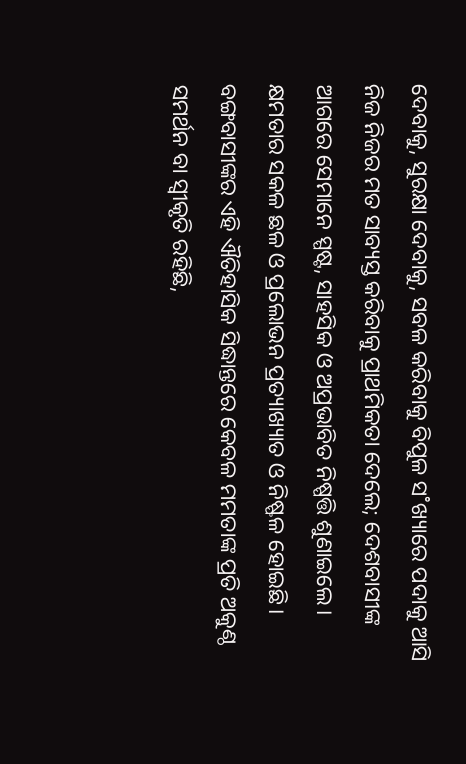ଦେବାକୁ, ସୁରକ୍ଷା ଦେବାକୁ, ସବଳ କରିବାକୁ ବିପୁଳ ସ˚ଖ୍ୟାରେ ପଦାକୁ ଆସି ନିଜ ନିଜର ମତ ସାବ୍ୟସ୍ତ କରିବାକୁ ପ୍ରାଥମିକତା ଦେଲେ; ଦେଶବାସୀଙ୍କ ଆଗରେ ସେମାନେ ସ୍ପଷ୍ଟ, ସାହସିକ ଓ ଅପ୍ରଭାବିତ ନିଷ୍ପତ୍ତି ଶୁଣାଇଲେ। କ୍ଷମତାର ସକଳ ଛଳ ଓ ପ୍ରଲୋଭନ ପ୍ରତ୍ୟାଖ୍ୟାତ ଓ ନିଷ୍ଫଳ ହୋଇଛି। ବଙ୍ଗବାସୀଙ୍କର ଏହି ଐତିହାସିକ ସିଦ୍ଧାନ୍ତରେ କେବଳ ମମତାଙ୍କ ପ୍ରତି ଅକୁଣ୍ଠ ସମର୍ଥନ ବା ସ୍ବୀକୃତି ରହିଛି,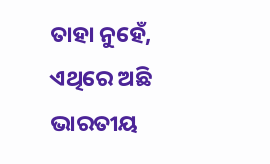ତାହା ନୁହେଁ, ଏଥିରେ ଅଛି ଭାରତୀୟ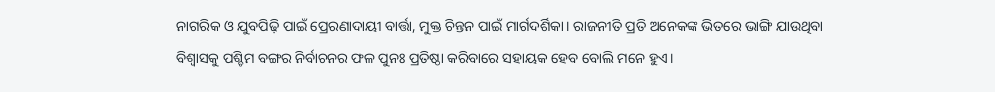ନାଗରିକ ଓ ଯୁବପିଢ଼ି ପାଇଁ ପ୍ରେରଣାଦାୟୀ ବାର୍ତ୍ତା, ମୁକ୍ତ ଚିନ୍ତନ ପାଇଁ ମାର୍ଗଦର୍ଶିକା। ରାଜନୀତି ପ୍ରତି ଅନେକଙ୍କ ଭିତରେ ଭାଙ୍ଗି ଯାଉଥିବା ବିଶ୍ବାସକୁ ପଶ୍ଚିମ ବଙ୍ଗର ନିର୍ବାଚନର ଫଳ ପୁନଃ ପ୍ରତିଷ୍ଠା କରିବାରେ ସହାୟକ ହେବ ବୋଲି ମନେ ହୁଏ।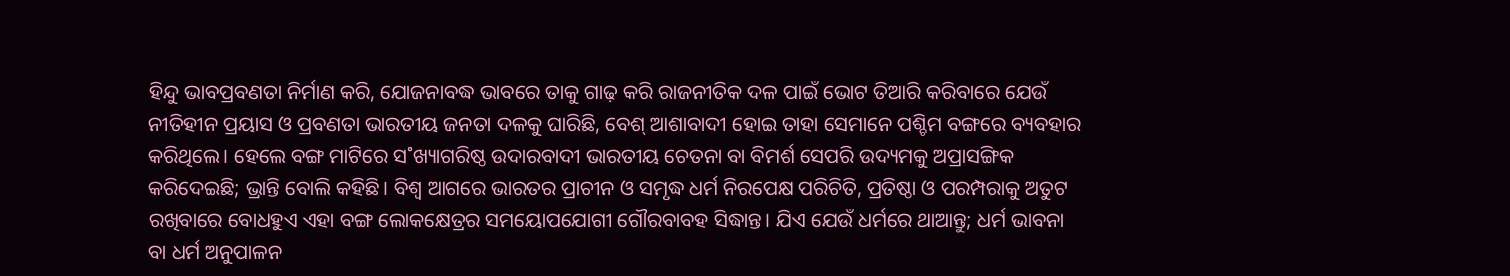ହିନ୍ଦୁ ଭାବପ୍ରବଣତା ନିର୍ମାଣ କରି, ଯୋଜନାବଦ୍ଧ ଭାବରେ ତାକୁ ଗାଢ଼ କରି ରାଜନୀତିକ ଦଳ ପାଇଁ ଭୋଟ ତିଆରି କରିବାରେ ଯେଉଁ ନୀତିହୀନ ପ୍ରୟାସ ଓ ପ୍ରବଣତା ଭାରତୀୟ ଜନତା ଦଳକୁ ଘାରିଛି, ବେଶ୍‌ ଆଶାବାଦୀ ହୋଇ ତାହା ସେମାନେ ପଶ୍ଚିମ ବଙ୍ଗରେ ବ୍ୟବହାର କରିଥିଲେ। ହେଲେ ବଙ୍ଗ ମାଟିରେ ସ˚ଖ୍ୟାଗରିଷ୍ଠ ଉଦାରବାଦୀ ଭାରତୀୟ ଚେତନା ବା ବିମର୍ଶ ସେପରି ଉଦ୍ୟମକୁ ଅପ୍ରାସଙ୍ଗିକ କରିଦେଇଛି; ଭ୍ରାନ୍ତି ବୋଲି କହିଛି। ବିଶ୍ବ ଆଗରେ ଭାରତର ପ୍ରାଚୀନ ଓ ସମୃଦ୍ଧ ଧର୍ମ ନିରପେକ୍ଷ ପରିଚିତି, ପ୍ରତିଷ୍ଠା ଓ ପରମ୍ପରାକୁ ଅତୁଟ ରଖିବାରେ ବୋଧହୁଏ ଏହା ବଙ୍ଗ ଲୋକକ୍ଷେତ୍ରର ସମୟୋପଯୋଗୀ ଗୌରବାବହ ସିଦ୍ଧାନ୍ତ। ଯିଏ ଯେଉଁ ଧର୍ମରେ ଥାଆନ୍ତୁ; ଧର୍ମ ଭାବନା ବା ଧର୍ମ ଅନୁପାଳନ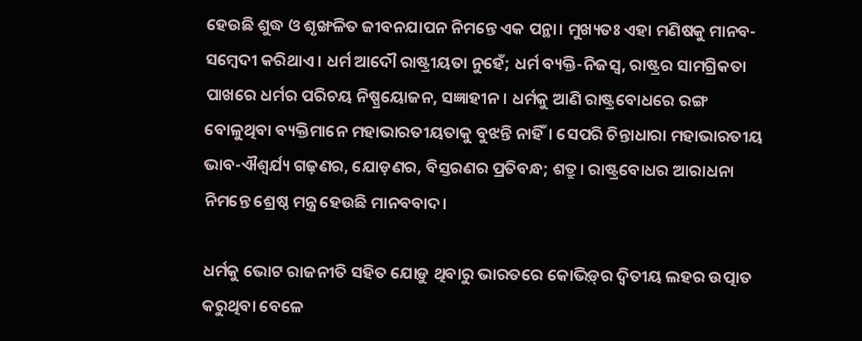ହେଉଛି ଶୁଦ୍ଧ ଓ ଶୃଙ୍ଖଳିତ ଜୀବନଯାପନ ନିମନ୍ତେ ଏକ ପନ୍ଥା। ମୁଖ୍ୟତଃ ଏହା ମଣିଷକୁ ମାନବ-ସମ୍ବେଦୀ କରିଥାଏ। ଧର୍ମ ଆଦୌ ରାଷ୍ଟ୍ରୀୟତା ନୁହେଁ; ଧର୍ମ ବ୍ୟକ୍ତି-ନିଜସ୍ବ, ରାଷ୍ଟ୍ରର ସାମଗ୍ରିକତା ପାଖରେ ଧର୍ମର ପରିଚୟ ନିଷ୍ପ୍ରୟୋଜନ, ସଜ୍ଞାହୀନ। ଧର୍ମକୁ ଆଣି ରାଷ୍ଟ୍ରବୋଧରେ ରଙ୍ଗ ବୋଳୁଥିବା ବ୍ୟକ୍ତିମାନେ ମହାଭାରତୀୟତାକୁ ବୁଝନ୍ତି ନାହିଁ। ସେପରି ଚିନ୍ତାଧାରା ମହାଭାରତୀୟ ଭାବ-ଐଶ୍ବର୍ଯ୍ୟ ଗଢ଼ଣର, ଯୋଡ଼ଣର, ବିସ୍ତରଣର ପ୍ରତିବନ୍ଧ; ଶତ୍ରୁ। ରାଷ୍ଟ୍ରବୋଧର ଆରାଧନା ନିମନ୍ତେ ଶ୍ରେଷ୍ଠ ମନ୍ତ୍ର ହେଉଛି ମାନବବାଦ।

ଧର୍ମକୁ ଭୋଟ ରାଜନୀତି ସହିତ ଯୋଡ଼ୁ ଥିବାରୁ ଭାରତରେ କୋଭିଡ଼୍‌ର ଦ୍ବିତୀୟ ଲହର ଉତ୍ପାତ କରୁଥିବା ବେଳେ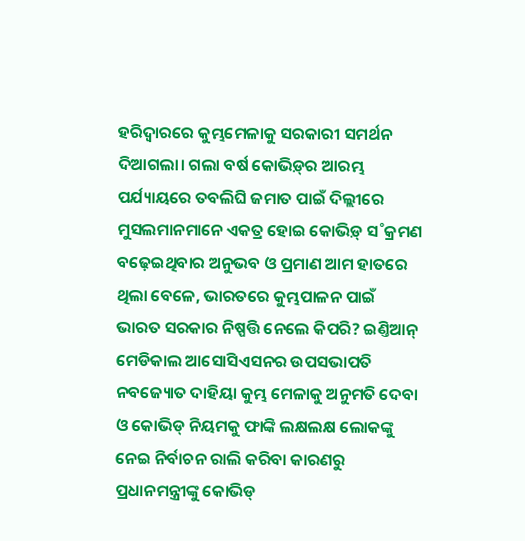ହରିଦ୍ବାରରେ କୁମ୍ଭମେଳାକୁ ସରକାରୀ ସମର୍ଥନ ଦିଆଗଲା। ଗଲା ବର୍ଷ କୋଭିଡ଼୍‌ର ଆରମ୍ଭ ପର୍ଯ୍ୟାୟରେ ତବଲିଘି ଜମାତ ପାଇଁ ଦିଲ୍ଲୀରେ ମୁସଲମାନମାନେ ଏକତ୍ର ହୋଇ କୋଭିଡ଼୍‌ ସ˚କ୍ରମଣ ବଢ଼େଇଥିବାର ଅନୁଭବ ଓ ପ୍ରମାଣ ଆମ ହାତରେ ଥିଲା ବେଳେ, ଭାରତରେ କୁମ୍ଭପାଳନ ପାଇଁ ଭାରତ ସରକାର ନିଷ୍ପତ୍ତି ନେଲେ କିପରି? ଇଣ୍ତିଆନ୍‌ ମେଡିକାଲ ଆସୋସିଏସନର ଉପସଭାପତି ନବଜ୍ୟୋତ ଦାହିୟା କୁମ୍ଭ ମେଳାକୁ ଅନୁମତି ଦେବା ଓ କୋଭିଡ୍‌ ନିୟମକୁ ଫାଙ୍କି ଲକ୍ଷଲକ୍ଷ ଲୋକଙ୍କୁ ନେଇ ନିର୍ବାଚନ ରାଲି କରିବା କାରଣରୁ ପ୍ରଧାନମନ୍ତ୍ରୀଙ୍କୁ କୋଭିଡ୍‌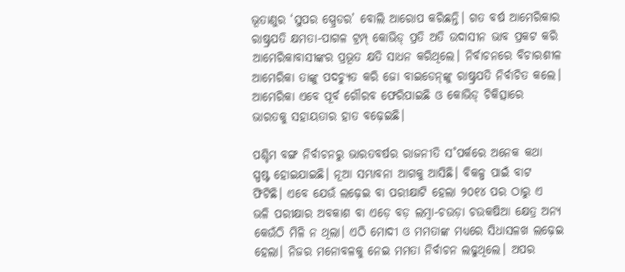ଭୂତାଣୁର ‘ସୁପର ସ୍ପ୍ରେଡର’ ବୋଲି ଆରୋପ କରିଛନ୍ତି। ଗତ ବର୍ଷ ଆମେରିକାର ରାଷ୍ଟ୍ରପତି କ୍ଷମତା-ପାଗଳ ଟ୍ରମ୍ପ୍‌ କୋଭିଡ୍‌ ପ୍ରତି ଅତି ଉଦାସୀନ ଭାବ ପ୍ରକଟ କରି ଆମେରିକାବାସୀଙ୍କର ପ୍ରଭୂତ କ୍ଷତି ସାଧନ କରିଥିଲେ। ନିର୍ବାଚନରେ ବିଚାରଶୀଳ ଆମେରିକା ତାଙ୍କୁ ପଦଚ୍ୟୁତ କରି ଜୋ ବାଇଡେନ୍‌ଙ୍କୁ ରାଷ୍ଟ୍ରପତି ନିର୍ବାଚିତ କଲେ। ଆମେରିକା ଏବେ ପୂର୍ବ ଗୌରବ ଫେରିପାଇଛି ଓ କୋଭିଡ୍‌ ଚିକିତ୍ସାରେ ଭାରତକୁ ସହାୟତାର ହାତ ବଢ଼େଇଛି।

ପଶ୍ଚିମ ବଙ୍ଗ ନିର୍ବାଚନରୁ ଭାରତବର୍ଷର ରାଜନୀତି ସ˚ପର୍କରେ ଅନେକ କଥା ସ୍ପଷ୍ଟ ହୋଇଯାଇଛି। ନୂଆ ସମ୍ଭାବନା ଆଗକୁ ଆସିଛି। ବିକଳ୍ପ ପାଇଁ ବାଟ ଫିଟିଛି। ଏବେ ଯେଉଁ ଲଢ଼େଇ ବା ପରୀକ୍ଷାଟି ହେଲା ୨୦୧୪ ପର ଠାରୁ ଏ ଭଳି ପରୀକ୍ଷାର ଅବକାଶ ବା ଏଡ଼େ ବଡ଼ ଲମ୍ବା-ଚଉଡ଼ା ଚଉକଷିଆ କ୍ଷେତ୍ର ଅନ୍ୟ କେଉଁଠି ମିଳି ନ ଥିଲା। ଏଠି ମୋଦୀ ଓ ମମତାଙ୍କ ମଧ୍ୟରେ ସିଧାସଳଖ ଲଢ଼େଇ ହେଲା। ନିଜର ମନୋବଳକୁ ନେଇ ମମତା ନିର୍ବାଚନ ଲଢୁଥିଲେ। ଅପର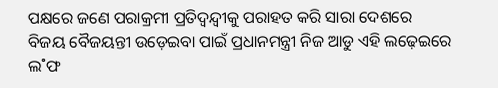ପକ୍ଷରେ ଜଣେ ପରାକ୍ରମୀ ପ୍ରତିଦ୍ବନ୍ଦ୍ବୀକୁ ପରାହତ କରି ସାରା ଦେଶରେ ବିଜୟ ବୈଜୟନ୍ତୀ ଉଡ଼େଇବା ପାଇଁ ପ୍ରଧାନମନ୍ତ୍ରୀ ନିଜ ଆଡୁ ଏହି ଲଢ଼େଇରେ ଲ˚ଫ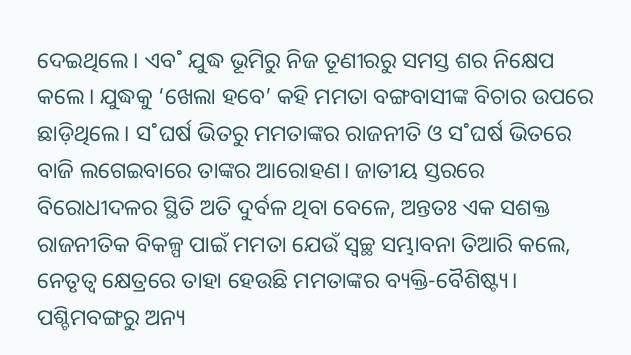ଦେଇଥିଲେ। ଏବ˚ ଯୁଦ୍ଧ ଭୂମିରୁ ନିଜ ତୂଣୀରରୁ ସମସ୍ତ ଶର ନିକ୍ଷେପ କଲେ। ଯୁଦ୍ଧକୁ ‘ଖେଲା ହବେ’ କହି ମମତା ବଙ୍ଗବାସୀଙ୍କ ବିଚାର ଉପରେ ଛାଡ଼ିଥିଲେ। ସ˚ଘର୍ଷ ଭିତରୁ ମମତାଙ୍କର ରାଜନୀତି ଓ ସ˚ଘର୍ଷ ଭିତରେ ବାଜି ଲଗେଇବାରେ ତାଙ୍କର ଆରୋହଣ। ଜାତୀୟ ସ୍ତରରେ ବିରୋଧୀଦଳର ସ୍ଥିତି ଅତି ଦୁର୍ବଳ ଥିବା ବେଳେ, ଅନ୍ତତଃ ଏକ ସଶକ୍ତ ରାଜନୀତିକ ବିକଳ୍ପ ପାଇଁ ମମତା ଯେଉଁ ସ୍ବଚ୍ଛ ସମ୍ଭାବନା ତିଆରି କଲେ, ନେତୃତ୍ବ କ୍ଷେତ୍ରରେ ତାହା ହେଉଛି ମମତାଙ୍କର ବ୍ୟକ୍ତି-ବୈଶିଷ୍ଟ୍ୟ।
ପଶ୍ଚିମବଙ୍ଗରୁ ଅନ୍ୟ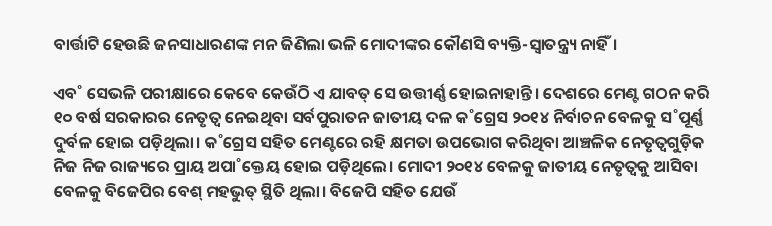ବାର୍ତ୍ତାଟି ହେଉଛି ଜନସାଧାରଣଙ୍କ ମନ ଜିଣିଲା ଭଳି ମୋଦୀଙ୍କର କୌଣସି ବ୍ୟକ୍ତି-ସ୍ବାତନ୍ତ୍ର୍ୟ ନାହିଁ।

ଏବ˚ ସେଭଳି ପରୀକ୍ଷାରେ କେବେ କେଉଁଠି ଏ ଯାବତ୍‌ ସେ ଉତ୍ତୀର୍ଣ୍ଣ ହୋଇନାହାନ୍ତି। ଦେଶରେ ମେଣ୍ଟ ଗଠନ କରି ୧୦ ବର୍ଷ ସରକାରର ନେତୃତ୍ବ ନେଇଥିବା ସର୍ବପୁରାତନ ଜାତୀୟ ଦଳ କ˚ଗ୍ରେସ ୨୦୧୪ ନିର୍ବାଚନ ବେଳକୁ ସ˚ପୂର୍ଣ୍ଣ ଦୁର୍ବଳ ହୋଇ ପଡ଼ିଥିଲା। କ˚ଗ୍ରେସ ସହିତ ମେଣ୍ଟରେ ରହି କ୍ଷମତା ଉପଭୋଗ କରିଥିବା ଆଞ୍ଚଳିକ ନେତୃତ୍ବଗୁଡ଼ିକ ନିଜ ନିଜ ରାଜ୍ୟରେ ପ୍ରାୟ ଅପା˚କ୍ତେୟ ହୋଇ ପଡ଼ିଥିଲେ। ମୋଦୀ ୨୦୧୪ ବେଳକୁ ଜାତୀୟ ନେତୃତ୍ବକୁ ଆସିବା ବେଳକୁ ବିଜେପିର ବେଶ୍‌ ମହଭୁତ୍‌ ସ୍ଥିତି ଥିଲା। ବିଜେପି ସହିତ ଯେଉଁ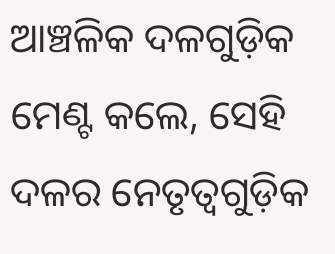ଆଞ୍ଚଳିକ ଦଳଗୁଡ଼ିକ ମେଣ୍ଟ କଲେ, ସେହି ଦଳର ନେତୃତ୍ବଗୁଡ଼ିକ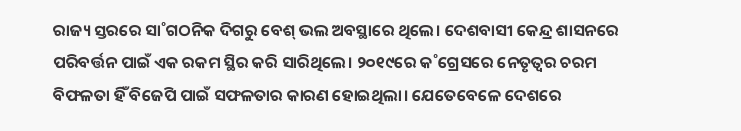ରାଜ୍ୟ ସ୍ତରରେ ସା˚ଗଠନିକ ଦିଗରୁ ବେଶ୍‌ ଭଲ ଅବସ୍ଥାରେ ଥିଲେ। ଦେଶବାସୀ କେନ୍ଦ୍ର ଶାସନରେ ପରିବର୍ତ୍ତନ ପାଇଁ ଏକ ରକମ ସ୍ଥିର କରି ସାରିଥିଲେ। ୨୦୧୯ରେ କ˚ଗ୍ରେସରେ ନେତୃତ୍ବର ଚରମ ବିଫଳତା ହିଁ ବିଜେପି ପାଇଁ ସଫଳତାର କାରଣ ହୋଇଥିଲା। ଯେତେବେଳେ ଦେଶରେ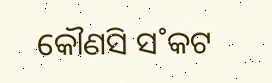କୌଣସି ସ˚କଟ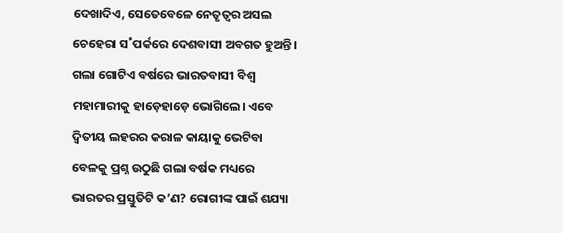ଦେଖାଦିଏ, ସେତେବେଳେ ନେତୃତ୍ବର ଅସଲ ଚେହେରା ସ˚ପର୍କରେ ଦେଶବାସୀ ଅବଗତ ହୁଅନ୍ତି। ଗଲା ଗୋଟିଏ ବର୍ଷରେ ଭାରତବାସୀ ବିଶ୍ବ ମହାମାରୀକୁ ହାଡ଼େହାଡ଼େ ଭୋଗିଲେ। ଏବେ ଦ୍ବିତୀୟ ଲହରର କରାଳ କାୟାକୁ ଭେଟିବା ବେଳକୁ ପ୍ରଶ୍ନ ଉଠୁଛି ଗଲା ବର୍ଷକ ମଧ୍ୟରେ ଭାରତର ପ୍ରସ୍ତୁତିଟି କ’ଣ? ରୋଗୀଙ୍କ ପାଇଁ ଶଯ୍ୟା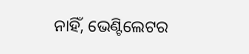ନାହିଁ, ଭେଣ୍ଟିଲେଟର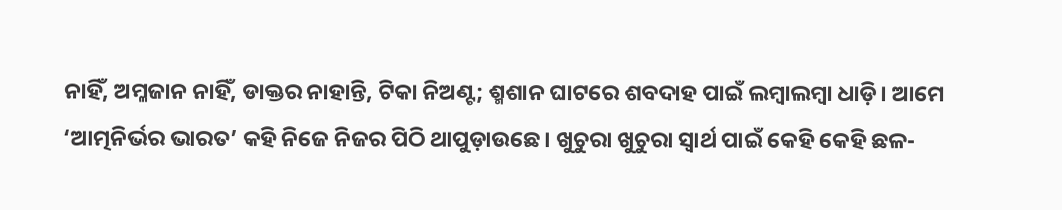ନାହିଁ, ଅମ୍ଳଜାନ ନାହିଁ, ଡାକ୍ତର ନାହାନ୍ତି, ଟିକା ନିଅଣ୍ଟ; ଶ୍ମଶାନ ଘାଟରେ ଶବଦାହ ପାଇଁ ଲମ୍ବାଲମ୍ବା ଧାଡ଼ି। ଆମେ ‘ଆତ୍ମନିର୍ଭର ଭାରତ’ କହି ନିଜେ ନିଜର ପିଠି ଥାପୁଡ଼ାଉଛେ। ଖୁଚୁରା ଖୁଚୁରା ସ୍ବାର୍ଥ ପାଇଁ କେହି କେହି ଛଳ-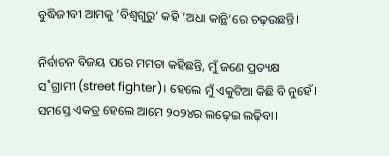ବୁଦ୍ଧିଜୀବୀ ଆମକୁ ‘ବିଶ୍ବଗୁରୁ’ କହି ‘ଅଧା କାନ୍ଥି’ରେ ଚଢ଼ଉଛନ୍ତି।

ନିର୍ବାଚନ ବିଜୟ ପରେ ମମତା କହିଛନ୍ତି, ମୁଁ ଜଣେ ପ୍ରତ୍ୟକ୍ଷ ସ˚ଗ୍ରାମୀ (street fighter)। ହେଲେ ମୁଁ ଏକୁଟିଆ କିଛି ବି ନୁହେଁ। ସମସ୍ତେ ଏକତ୍ର ହେଲେ ଆମେ ୨୦୨୪ର ଲଢ଼େଇ ଲଢ଼ିବା।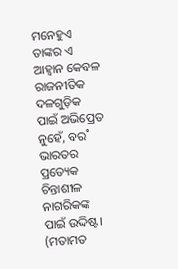ମନେହୁଏ ତାଙ୍କର ଏ ଆହ୍ବାନ କେବଳ ରାଜନୀତିକ ଦଳଗୁଡ଼ିକ ପାଇଁ ଅଭିପ୍ରେତ ନୁହେଁ, ବର˚ ଭାରତର ପ୍ରତ୍ୟେକ ଚିନ୍ତାଶୀଳ ନାଗରିକଙ୍କ ପାଇଁ ଉଦ୍ଦିଷ୍ଟ।
(ମତାମତ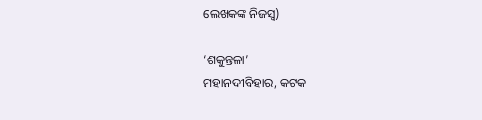ଲେଖକଙ୍କ ନିଜସ୍ବ)

‘ଶକୁନ୍ତଳା’
ମହାନଦୀବିହାର, କଟକ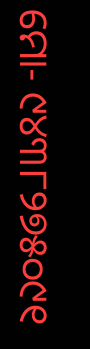ମୋ- ୯୪୩୮୨୭୫୦୯୧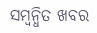ସମ୍ବନ୍ଧିତ ଖବର